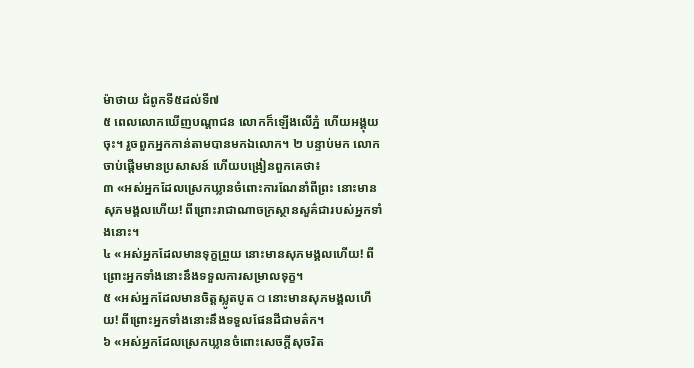ម៉ាថាយ ជំពូកទី៥ដល់ទី៧
៥ ពេលលោកឃើញបណ្ដាជន លោកក៏ឡើងលើភ្នំ ហើយអង្គុយចុះ។ រួចពួកអ្នកកាន់តាមបានមកឯលោក។ ២ បន្ទាប់មក លោកចាប់ផ្ដើមមានប្រសាសន៍ ហើយបង្រៀនពួកគេថា៖
៣ «អស់អ្នកដែលស្រេកឃ្លានចំពោះការណែនាំពីព្រះ នោះមានសុភមង្គលហើយ! ពីព្រោះរាជាណាចក្រស្ថានសួគ៌ជារបស់អ្នកទាំងនោះ។
៤ «អស់អ្នកដែលមានទុក្ខព្រួយ នោះមានសុភមង្គលហើយ! ពីព្រោះអ្នកទាំងនោះនឹងទទួលការសម្រាលទុក្ខ។
៥ «អស់អ្នកដែលមានចិត្តស្លូតបូត a នោះមានសុភមង្គលហើយ! ពីព្រោះអ្នកទាំងនោះនឹងទទួលផែនដីជាមត៌ក។
៦ «អស់អ្នកដែលស្រេកឃ្លានចំពោះសេចក្ដីសុចរិត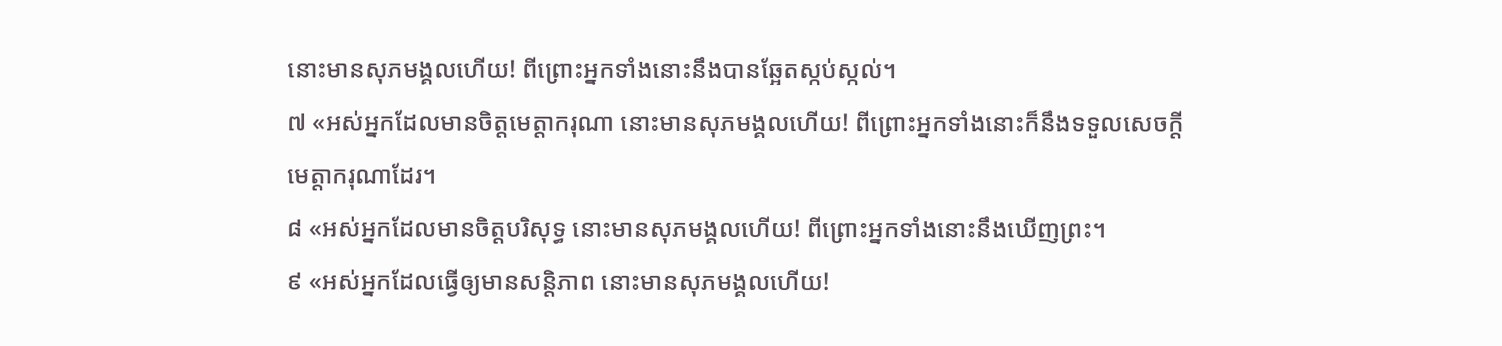នោះមានសុភមង្គលហើយ! ពីព្រោះអ្នកទាំងនោះនឹងបានឆ្អែតស្កប់ស្កល់។
៧ «អស់អ្នកដែលមានចិត្តមេត្តាករុណា នោះមានសុភមង្គលហើយ! ពីព្រោះអ្នកទាំងនោះក៏នឹងទទួលសេចក្ដីមេត្តាករុណាដែរ។
៨ «អស់អ្នកដែលមានចិត្តបរិសុទ្ធ នោះមានសុភមង្គលហើយ! ពីព្រោះអ្នកទាំងនោះនឹងឃើញព្រះ។
៩ «អស់អ្នកដែលធ្វើឲ្យមានសន្តិភាព នោះមានសុភមង្គលហើយ!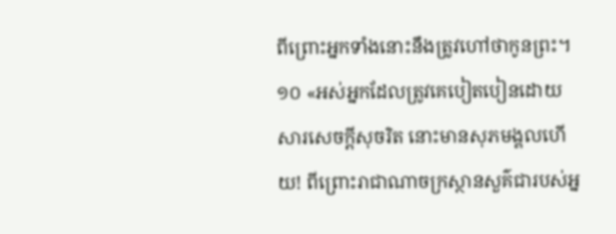ពីព្រោះអ្នកទាំងនោះនឹងត្រូវហៅថាកូនព្រះ។
១០ «អស់អ្នកដែលត្រូវគេបៀតបៀនដោយសារសេចក្ដីសុចរិត នោះមានសុភមង្គលហើយ! ពីព្រោះរាជាណាចក្រស្ថានសួគ៌ជារបស់អ្ន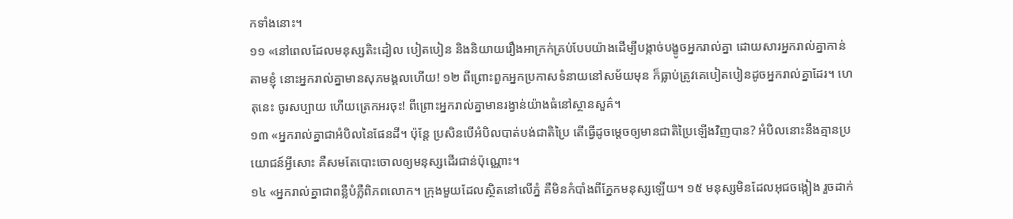កទាំងនោះ។
១១ «នៅពេលដែលមនុស្សតិះដៀល បៀតបៀន និងនិយាយរឿងអាក្រក់គ្រប់បែបយ៉ាងដើម្បីបង្កាច់បង្ខូចអ្នករាល់គ្នា ដោយសារអ្នករាល់គ្នាកាន់តាមខ្ញុំ នោះអ្នករាល់គ្នាមានសុភមង្គលហើយ! ១២ ពីព្រោះពួកអ្នកប្រកាសទំនាយនៅសម័យមុន ក៏ធ្លាប់ត្រូវគេបៀតបៀនដូចអ្នករាល់គ្នាដែរ។ ហេតុនេះ ចូរសប្បាយ ហើយត្រេកអរចុះ! ពីព្រោះអ្នករាល់គ្នាមានរង្វាន់យ៉ាងធំនៅស្ថានសួគ៌។
១៣ «អ្នករាល់គ្នាជាអំបិលនៃផែនដី។ ប៉ុន្តែ ប្រសិនបើអំបិលបាត់បង់ជាតិប្រៃ តើធ្វើដូចម្ដេចឲ្យមានជាតិប្រៃឡើងវិញបាន? អំបិលនោះនឹងគ្មានប្រយោជន៍អ្វីសោះ គឺសមតែបោះចោលឲ្យមនុស្សដើរជាន់ប៉ុណ្ណោះ។
១៤ «អ្នករាល់គ្នាជាពន្លឺបំភ្លឺពិភពលោក។ ក្រុងមួយដែលស្ថិតនៅលើភ្នំ គឺមិនកំបាំងពីភ្នែកមនុស្សឡើយ។ ១៥ មនុស្សមិនដែលអុជចង្កៀង រួចដាក់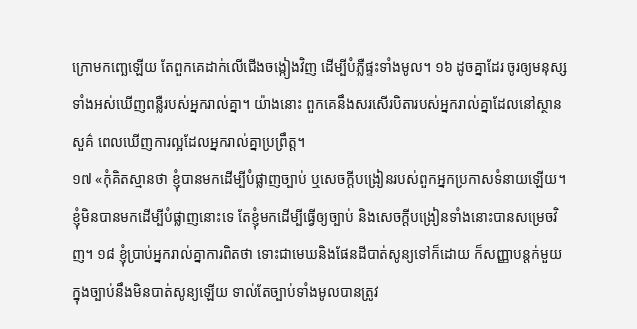ក្រោមកញ្ឆេឡើយ តែពួកគេដាក់លើជើងចង្កៀងវិញ ដើម្បីបំភ្លឺផ្ទះទាំងមូល។ ១៦ ដូចគ្នាដែរ ចូរឲ្យមនុស្សទាំងអស់ឃើញពន្លឺរបស់អ្នករាល់គ្នា។ យ៉ាងនោះ ពួកគេនឹងសរសើរបិតារបស់អ្នករាល់គ្នាដែលនៅស្ថានសួគ៌ ពេលឃើញការល្អដែលអ្នករាល់គ្នាប្រព្រឹត្ត។
១៧ «កុំគិតស្មានថា ខ្ញុំបានមកដើម្បីបំផ្លាញច្បាប់ ឬសេចក្ដីបង្រៀនរបស់ពួកអ្នកប្រកាសទំនាយឡើយ។ ខ្ញុំមិនបានមកដើម្បីបំផ្លាញនោះទេ តែខ្ញុំមកដើម្បីធ្វើឲ្យច្បាប់ និងសេចក្ដីបង្រៀនទាំងនោះបានសម្រេចវិញ។ ១៨ ខ្ញុំប្រាប់អ្នករាល់គ្នាការពិតថា ទោះជាមេឃនិងផែនដីបាត់សូន្យទៅក៏ដោយ ក៏សញ្ញាបន្តក់មួយក្នុងច្បាប់នឹងមិនបាត់សូន្យឡើយ ទាល់តែច្បាប់ទាំងមូលបានត្រូវ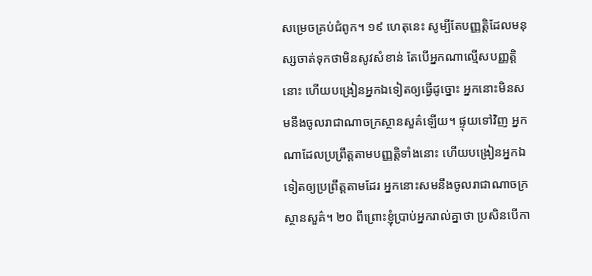សម្រេចគ្រប់ជំពូក។ ១៩ ហេតុនេះ សូម្បីតែបញ្ញត្ដិដែលមនុស្សចាត់ទុកថាមិនសូវសំខាន់ តែបើអ្នកណាល្មើសបញ្ញត្ដិនោះ ហើយបង្រៀនអ្នកឯទៀតឲ្យធ្វើដូច្នោះ អ្នកនោះមិនសមនឹងចូលរាជាណាចក្រស្ថានសួគ៌ឡើយ។ ផ្ទុយទៅវិញ អ្នកណាដែលប្រព្រឹត្តតាមបញ្ញត្ដិទាំងនោះ ហើយបង្រៀនអ្នកឯទៀតឲ្យប្រព្រឹត្តតាមដែរ អ្នកនោះសមនឹងចូលរាជាណាចក្រស្ថានសួគ៌។ ២០ ពីព្រោះខ្ញុំប្រាប់អ្នករាល់គ្នាថា ប្រសិនបើកា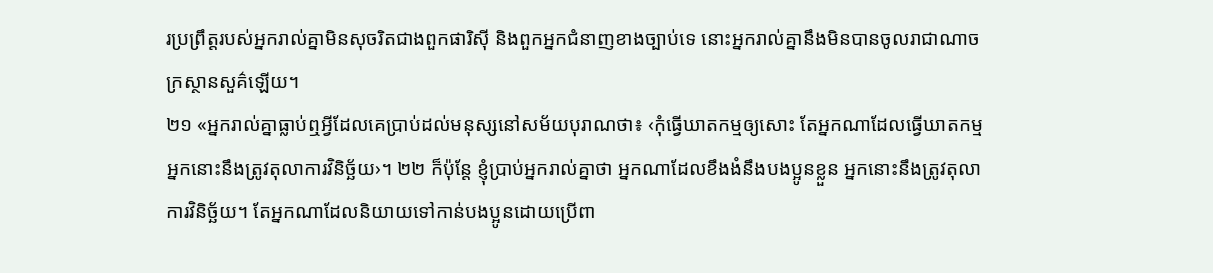រប្រព្រឹត្តរបស់អ្នករាល់គ្នាមិនសុចរិតជាងពួកផារិស៊ី និងពួកអ្នកជំនាញខាងច្បាប់ទេ នោះអ្នករាល់គ្នានឹងមិនបានចូលរាជាណាចក្រស្ថានសួគ៌ឡើយ។
២១ «អ្នករាល់គ្នាធ្លាប់ឮអ្វីដែលគេប្រាប់ដល់មនុស្សនៅសម័យបុរាណថា៖ ‹កុំធ្វើឃាតកម្មឲ្យសោះ តែអ្នកណាដែលធ្វើឃាតកម្ម អ្នកនោះនឹងត្រូវតុលាការវិនិច្ឆ័យ›។ ២២ ក៏ប៉ុន្តែ ខ្ញុំប្រាប់អ្នករាល់គ្នាថា អ្នកណាដែលខឹងងំនឹងបងប្អូនខ្លួន អ្នកនោះនឹងត្រូវតុលាការវិនិច្ឆ័យ។ តែអ្នកណាដែលនិយាយទៅកាន់បងប្អូនដោយប្រើពា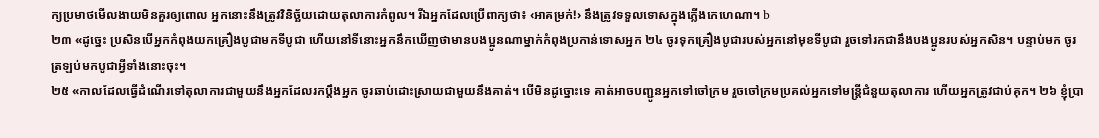ក្យប្រមាថមើលងាយមិនគួរឲ្យពោល អ្នកនោះនឹងត្រូវវិនិច្ឆ័យដោយតុលាការកំពូល។ រីឯអ្នកដែលប្រើពាក្យថា៖ ‹អាគម្រក់!› នឹងត្រូវទទួលទោសក្នុងភ្លើងកេហេណា។ b
២៣ «ដូច្នេះ ប្រសិនបើអ្នកកំពុងយកគ្រឿងបូជាមកទីបូជា ហើយនៅទីនោះអ្នកនឹកឃើញថាមានបងប្អូនណាម្នាក់កំពុងប្រកាន់ទោសអ្នក ២៤ ចូរទុកគ្រឿងបូជារបស់អ្នកនៅមុខទីបូជា រួចទៅរកជានឹងបងប្អូនរបស់អ្នកសិន។ បន្ទាប់មក ចូរត្រឡប់មកបូជាអ្វីទាំងនោះចុះ។
២៥ «កាលដែលធ្វើដំណើរទៅតុលាការជាមួយនឹងអ្នកដែលរកប្ដឹងអ្នក ចូរឆាប់ដោះស្រាយជាមួយនឹងគាត់។ បើមិនដូច្នោះទេ គាត់អាចបញ្ជូនអ្នកទៅចៅក្រម រួចចៅក្រមប្រគល់អ្នកទៅមន្ត្រីជំនួយតុលាការ ហើយអ្នកត្រូវជាប់គុក។ ២៦ ខ្ញុំប្រា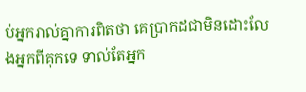ប់អ្នករាល់គ្នាការពិតថា គេប្រាកដជាមិនដោះលែងអ្នកពីគុកទេ ទាល់តែអ្នក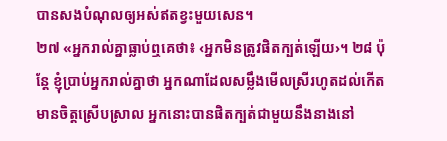បានសងបំណុលឲ្យអស់ឥតខ្វះមួយសេន។
២៧ «អ្នករាល់គ្នាធ្លាប់ឮគេថា៖ ‹អ្នកមិនត្រូវផិតក្បត់ឡើយ›។ ២៨ ប៉ុន្តែ ខ្ញុំប្រាប់អ្នករាល់គ្នាថា អ្នកណាដែលសម្លឹងមើលស្រីរហូតដល់កើតមានចិត្តស្រើបស្រាល អ្នកនោះបានផិតក្បត់ជាមួយនឹងនាងនៅ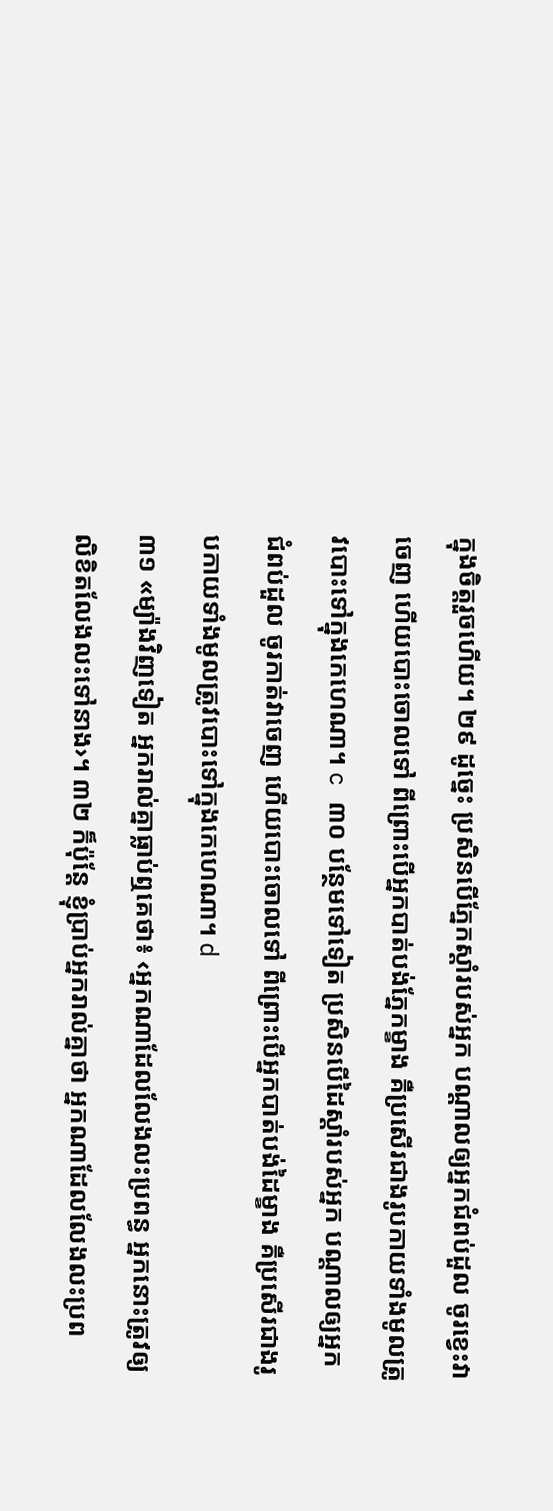ក្នុងចិត្តរួចហើយ។ ២៩ ដូច្នេះ ប្រសិនបើភ្នែកស្ដាំរបស់អ្នក បណ្ដាលឲ្យអ្នកជំពប់ដួល ចូរខ្វេះវាចេញ ហើយបោះចោលទៅ ពីព្រោះបើអ្នកបាត់បង់ភ្នែកម្ខាង គឺប្រសើរជាងរូបកាយទាំងមូលត្រូវបោះទៅក្នុងកេហេណា។ c ៣០ បន្ថែមទៅទៀត ប្រសិនបើដៃស្ដាំរបស់អ្នក បណ្ដាលឲ្យអ្នកជំពប់ដួល ចូរកាត់វាចេញ ហើយបោះចោលទៅ ពីព្រោះបើអ្នកបាត់បង់ដៃម្ខាង គឺប្រសើរជាងរូបកាយទាំងមូលត្រូវបោះទៅក្នុងកេហេណា។ d
៣១ «ម្យ៉ាងវិញទៀត អ្នករាល់គ្នាធ្លាប់ឮគេថា៖ ‹អ្នកណាដែលលែងលះប្រពន្ធ អ្នកនោះត្រូវឲ្យលិខិតលែងលះទៅនាង›។ ៣២ ក៏ប៉ុន្តែ ខ្ញុំប្រាប់អ្នករាល់គ្នាថា អ្នកណាដែលលែងលះប្រព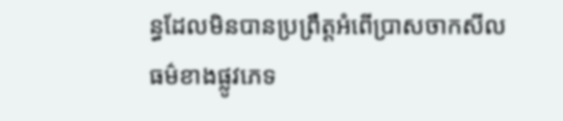ន្ធដែលមិនបានប្រព្រឹត្តអំពើប្រាសចាកសីលធម៌ខាងផ្លូវភេទ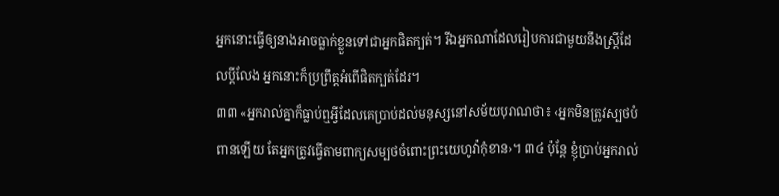អ្នកនោះធ្វើឲ្យនាងអាចធ្លាក់ខ្លួនទៅជាអ្នកផិតក្បត់។ រីឯអ្នកណាដែលរៀបការជាមួយនឹងស្ត្រីដែលប្ដីលែង អ្នកនោះក៏ប្រព្រឹត្តអំពើផិតក្បត់ដែរ។
៣៣ «អ្នករាល់គ្នាក៏ធ្លាប់ឮអ្វីដែលគេប្រាប់ដល់មនុស្សនៅសម័យបុរាណថា៖ ‹អ្នកមិនត្រូវស្បថបំពានឡើយ តែអ្នកត្រូវធ្វើតាមពាក្យសម្បថចំពោះព្រះយេហូវ៉ាកុំខាន›។ ៣៤ ប៉ុន្តែ ខ្ញុំប្រាប់អ្នករាល់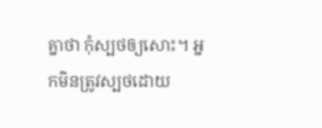គ្នាថា កុំស្បថឲ្យសោះ។ អ្នកមិនត្រូវស្បថដោយ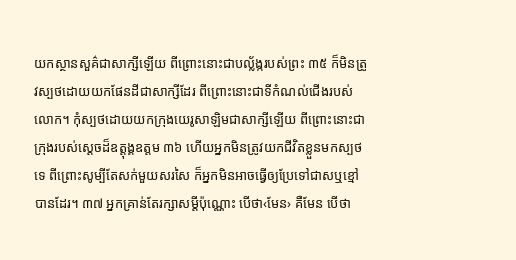យកស្ថានសួគ៌ជាសាក្សីឡើយ ពីព្រោះនោះជាបល្ល័ង្ករបស់ព្រះ ៣៥ ក៏មិនត្រូវស្បថដោយយកផែនដីជាសាក្សីដែរ ពីព្រោះនោះជាទីកំណល់ជើងរបស់លោក។ កុំស្បថដោយយកក្រុងយេរូសាឡិមជាសាក្សីឡើយ ពីព្រោះនោះជាក្រុងរបស់ស្ដេចដ៏ឧត្ដុង្គឧត្ដម ៣៦ ហើយអ្នកមិនត្រូវយកជីវិតខ្លួនមកស្បថទេ ពីព្រោះសូម្បីតែសក់មួយសរសៃ ក៏អ្នកមិនអាចធ្វើឲ្យប្រែទៅជាសឬខ្មៅបានដែរ។ ៣៧ អ្នកគ្រាន់តែរក្សាសម្ដីប៉ុណ្ណោះ បើថា‹មែន› គឺមែន បើថា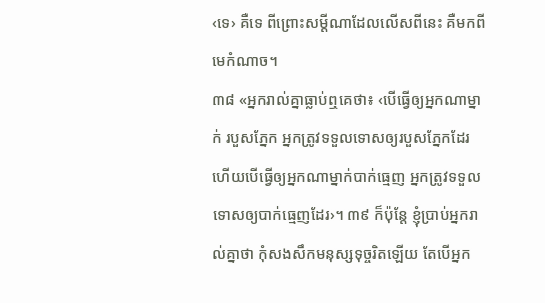‹ទេ› គឺទេ ពីព្រោះសម្ដីណាដែលលើសពីនេះ គឺមកពីមេកំណាច។
៣៨ «អ្នករាល់គ្នាធ្លាប់ឮគេថា៖ ‹បើធ្វើឲ្យអ្នកណាម្នាក់ របួសភ្នែក អ្នកត្រូវទទួលទោសឲ្យរបួសភ្នែកដែរ ហើយបើធ្វើឲ្យអ្នកណាម្នាក់បាក់ធ្មេញ អ្នកត្រូវទទួលទោសឲ្យបាក់ធ្មេញដែរ›។ ៣៩ ក៏ប៉ុន្តែ ខ្ញុំប្រាប់អ្នករាល់គ្នាថា កុំសងសឹកមនុស្សទុច្ចរិតឡើយ តែបើអ្នក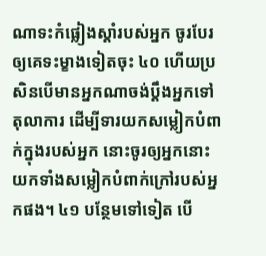ណាទះកំផ្លៀងស្ដាំរបស់អ្នក ចូរបែរឲ្យគេទះម្ខាងទៀតចុះ ៤០ ហើយប្រសិនបើមានអ្នកណាចង់ប្ដឹងអ្នកទៅតុលាការ ដើម្បីទារយកសម្លៀកបំពាក់ក្នុងរបស់អ្នក នោះចូរឲ្យអ្នកនោះយកទាំងសម្លៀកបំពាក់ក្រៅរបស់អ្នកផង។ ៤១ បន្ថែមទៅទៀត បើ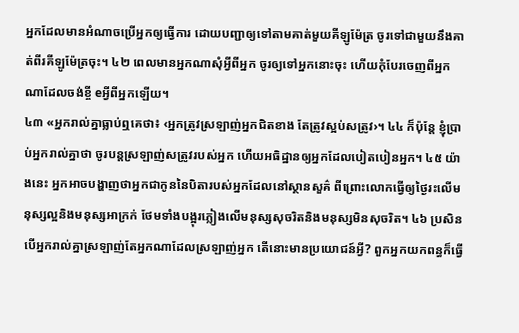អ្នកដែលមានអំណាចប្រើអ្នកឲ្យធ្វើការ ដោយបញ្ជាឲ្យទៅតាមគាត់មួយគីឡូម៉ែត្រ ចូរទៅជាមួយនឹងគាត់ពីរគីឡូម៉ែត្រចុះ។ ៤២ ពេលមានអ្នកណាសុំអ្វីពីអ្នក ចូរឲ្យទៅអ្នកនោះចុះ ហើយកុំបែរចេញពីអ្នកណាដែលចង់ខ្ចី eអ្វីពីអ្នកឡើយ។
៤៣ «អ្នករាល់គ្នាធ្លាប់ឮគេថា៖ ‹អ្នកត្រូវស្រឡាញ់អ្នកជិតខាង តែត្រូវស្អប់សត្រូវ›។ ៤៤ ក៏ប៉ុន្តែ ខ្ញុំប្រាប់អ្នករាល់គ្នាថា ចូរបន្តស្រឡាញ់សត្រូវរបស់អ្នក ហើយអធិដ្ឋានឲ្យអ្នកដែលបៀតបៀនអ្នក។ ៤៥ យ៉ាងនេះ អ្នកអាចបង្ហាញថាអ្នកជាកូននៃបិតារបស់អ្នកដែលនៅស្ថានសួគ៌ ពីព្រោះលោកធ្វើឲ្យថ្ងៃរះលើមនុស្សល្អនិងមនុស្សអាក្រក់ ថែមទាំងបង្អុរភ្លៀងលើមនុស្សសុចរិតនិងមនុស្សមិនសុចរិត។ ៤៦ ប្រសិនបើអ្នករាល់គ្នាស្រឡាញ់តែអ្នកណាដែលស្រឡាញ់អ្នក តើនោះមានប្រយោជន៍អ្វី? ពួកអ្នកយកពន្ធក៏ធ្វើ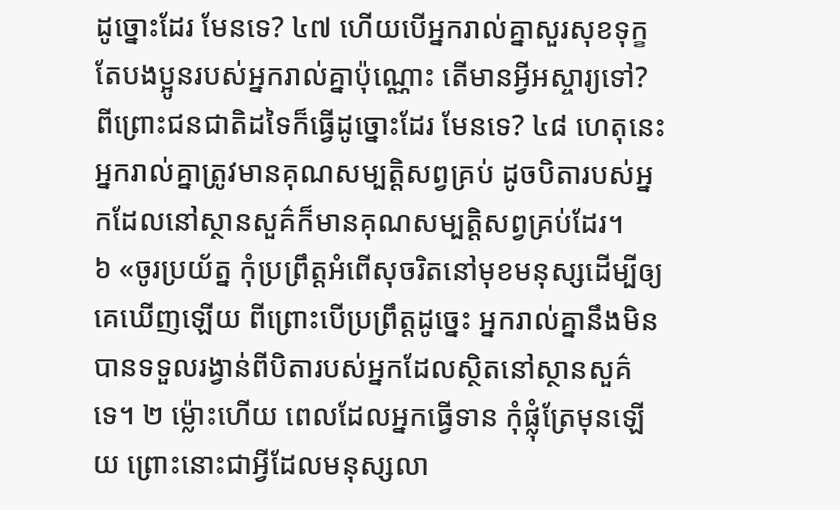ដូច្នោះដែរ មែនទេ? ៤៧ ហើយបើអ្នករាល់គ្នាសួរសុខទុក្ខតែបងប្អូនរបស់អ្នករាល់គ្នាប៉ុណ្ណោះ តើមានអ្វីអស្ចារ្យទៅ? ពីព្រោះជនជាតិដទៃក៏ធ្វើដូច្នោះដែរ មែនទេ? ៤៨ ហេតុនេះ អ្នករាល់គ្នាត្រូវមានគុណសម្បត្តិសព្វគ្រប់ ដូចបិតារបស់អ្នកដែលនៅស្ថានសួគ៌ក៏មានគុណសម្បត្តិសព្វគ្រប់ដែរ។
៦ «ចូរប្រយ័ត្ន កុំប្រព្រឹត្តអំពើសុចរិតនៅមុខមនុស្សដើម្បីឲ្យគេឃើញឡើយ ពីព្រោះបើប្រព្រឹត្តដូច្នេះ អ្នករាល់គ្នានឹងមិនបានទទួលរង្វាន់ពីបិតារបស់អ្នកដែលស្ថិតនៅស្ថានសួគ៌ទេ។ ២ ម្ល៉ោះហើយ ពេលដែលអ្នកធ្វើទាន កុំផ្លុំត្រែមុនឡើយ ព្រោះនោះជាអ្វីដែលមនុស្សលា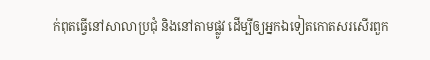ក់ពុតធ្វើនៅសាលាប្រជុំ និងនៅតាមផ្លូវ ដើម្បីឲ្យអ្នកឯទៀតកោតសរសើរពួក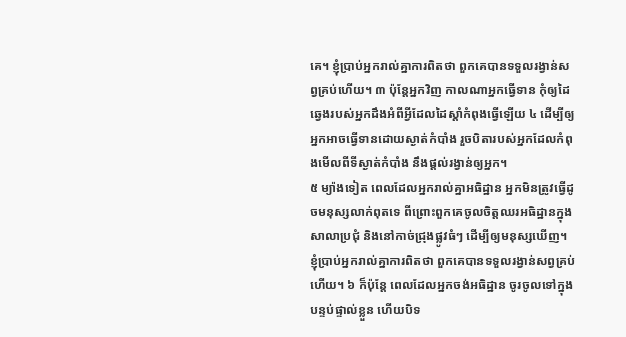គេ។ ខ្ញុំប្រាប់អ្នករាល់គ្នាការពិតថា ពួកគេបានទទួលរង្វាន់សព្វគ្រប់ហើយ។ ៣ ប៉ុន្តែអ្នកវិញ កាលណាអ្នកធ្វើទាន កុំឲ្យដៃឆ្វេងរបស់អ្នកដឹងអំពីអ្វីដែលដៃស្ដាំកំពុងធ្វើឡើយ ៤ ដើម្បីឲ្យអ្នកអាចធ្វើទានដោយស្ងាត់កំបាំង រួចបិតារបស់អ្នកដែលកំពុងមើលពីទីស្ងាត់កំបាំង នឹងផ្ដល់រង្វាន់ឲ្យអ្នក។
៥ ម្យ៉ាងទៀត ពេលដែលអ្នករាល់គ្នាអធិដ្ឋាន អ្នកមិនត្រូវធ្វើដូចមនុស្សលាក់ពុតទេ ពីព្រោះពួកគេចូលចិត្តឈរអធិដ្ឋានក្នុងសាលាប្រជុំ និងនៅកាច់ជ្រុងផ្លូវធំៗ ដើម្បីឲ្យមនុស្សឃើញ។ ខ្ញុំប្រាប់អ្នករាល់គ្នាការពិតថា ពួកគេបានទទួលរង្វាន់សព្វគ្រប់ហើយ។ ៦ ក៏ប៉ុន្តែ ពេលដែលអ្នកចង់អធិដ្ឋាន ចូរចូលទៅក្នុងបន្ទប់ផ្ទាល់ខ្លួន ហើយបិទ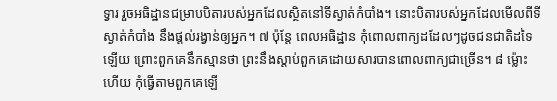ទ្វារ រួចអធិដ្ឋានជម្រាបបិតារបស់អ្នកដែលស្ថិតនៅទីស្ងាត់កំបាំង។ នោះបិតារបស់អ្នកដែលមើលពីទីស្ងាត់កំបាំង នឹងផ្ដល់រង្វាន់ឲ្យអ្នក។ ៧ ប៉ុន្តែ ពេលអធិដ្ឋាន កុំពោលពាក្យដដែលៗដូចជនជាតិដទៃឡើយ ព្រោះពួកគេនឹកស្មានថា ព្រះនឹងស្ដាប់ពួកគេដោយសារបានពោលពាក្យជាច្រើន។ ៨ ម្ល៉ោះហើយ កុំធ្វើតាមពួកគេឡើ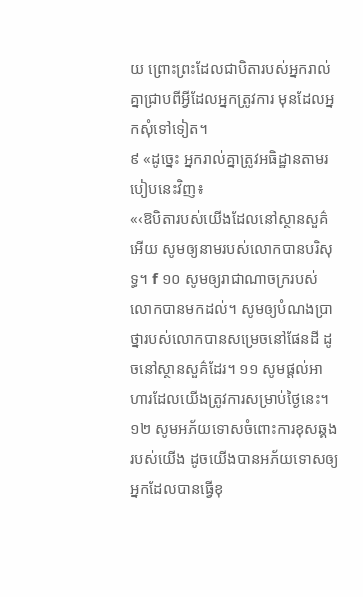យ ព្រោះព្រះដែលជាបិតារបស់អ្នករាល់គ្នាជ្រាបពីអ្វីដែលអ្នកត្រូវការ មុនដែលអ្នកសុំទៅទៀត។
៩ «ដូច្នេះ អ្នករាល់គ្នាត្រូវអធិដ្ឋានតាមរបៀបនេះវិញ៖
«‹ឱបិតារបស់យើងដែលនៅស្ថានសួគ៌អើយ សូមឲ្យនាមរបស់លោកបានបរិសុទ្ធ។ f ១០ សូមឲ្យរាជាណាចក្ររបស់លោកបានមកដល់។ សូមឲ្យបំណងប្រាថ្នារបស់លោកបានសម្រេចនៅផែនដី ដូចនៅស្ថានសួគ៌ដែរ។ ១១ សូមផ្ដល់អាហារដែលយើងត្រូវការសម្រាប់ថ្ងៃនេះ។ ១២ សូមអភ័យទោសចំពោះការខុសឆ្គងរបស់យើង ដូចយើងបានអភ័យទោសឲ្យអ្នកដែលបានធ្វើខុ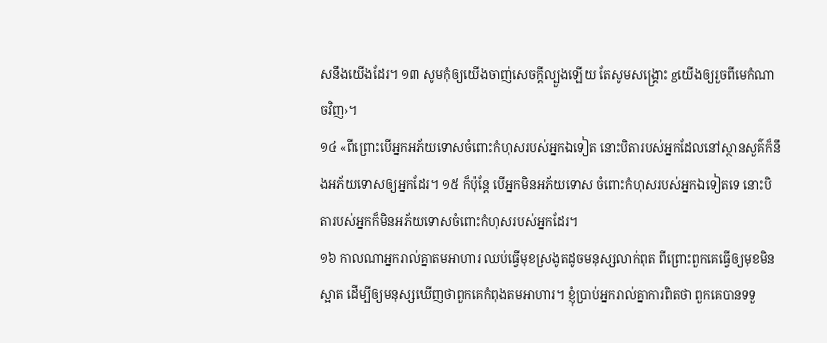សនឹងយើងដែរ។ ១៣ សូមកុំឲ្យយើងចាញ់សេចក្ដីល្បួងឡើយ តែសូមសង្គ្រោះ gយើងឲ្យរួចពីមេកំណាចវិញ›។
១៤ «ពីព្រោះបើអ្នកអភ័យទោសចំពោះកំហុសរបស់អ្នកឯទៀត នោះបិតារបស់អ្នកដែលនៅស្ថានសួគ៌ក៏នឹងអភ័យទោសឲ្យអ្នកដែរ។ ១៥ ក៏ប៉ុន្តែ បើអ្នកមិនអភ័យទោស ចំពោះកំហុសរបស់អ្នកឯទៀតទេ នោះបិតារបស់អ្នកក៏មិនអភ័យទោសចំពោះកំហុសរបស់អ្នកដែរ។
១៦ កាលណាអ្នករាល់គ្នាតមអាហារ ឈប់ធ្វើមុខស្រងូតដូចមនុស្សលាក់ពុត ពីព្រោះពួកគេធ្វើឲ្យមុខមិនស្អាត ដើម្បីឲ្យមនុស្សឃើញថាពួកគេកំពុងតមអាហារ។ ខ្ញុំប្រាប់អ្នករាល់គ្នាការពិតថា ពួកគេបានទទួ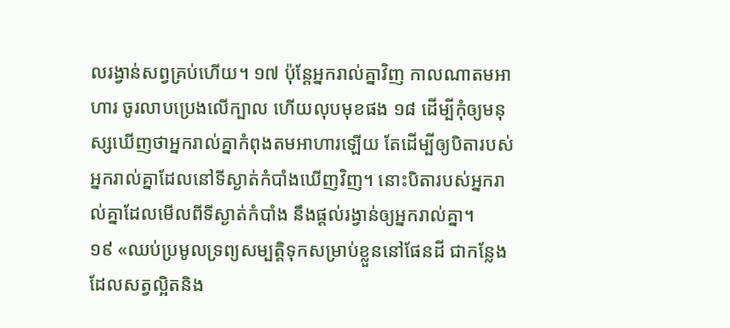លរង្វាន់សព្វគ្រប់ហើយ។ ១៧ ប៉ុន្តែអ្នករាល់គ្នាវិញ កាលណាតមអាហារ ចូរលាបប្រេងលើក្បាល ហើយលុបមុខផង ១៨ ដើម្បីកុំឲ្យមនុស្សឃើញថាអ្នករាល់គ្នាកំពុងតមអាហារឡើយ តែដើម្បីឲ្យបិតារបស់អ្នករាល់គ្នាដែលនៅទីស្ងាត់កំបាំងឃើញវិញ។ នោះបិតារបស់អ្នករាល់គ្នាដែលមើលពីទីស្ងាត់កំបាំង នឹងផ្ដល់រង្វាន់ឲ្យអ្នករាល់គ្នា។
១៩ «ឈប់ប្រមូលទ្រព្យសម្បត្តិទុកសម្រាប់ខ្លួននៅផែនដី ជាកន្លែងដែលសត្វល្អិតនិង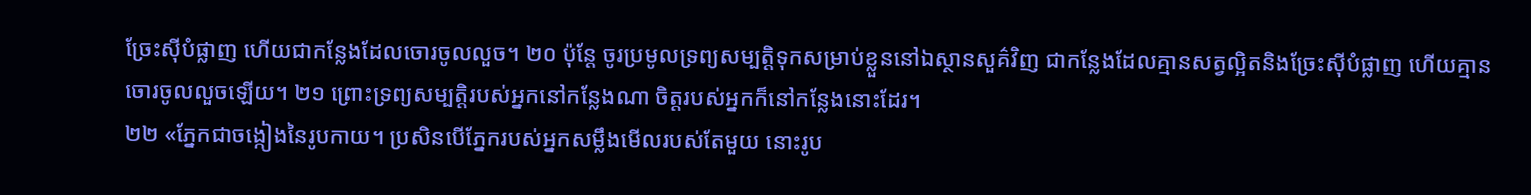ច្រែះស៊ីបំផ្លាញ ហើយជាកន្លែងដែលចោរចូលលួច។ ២០ ប៉ុន្តែ ចូរប្រមូលទ្រព្យសម្បត្តិទុកសម្រាប់ខ្លួននៅឯស្ថានសួគ៌វិញ ជាកន្លែងដែលគ្មានសត្វល្អិតនិងច្រែះស៊ីបំផ្លាញ ហើយគ្មានចោរចូលលួចឡើយ។ ២១ ព្រោះទ្រព្យសម្បត្តិរបស់អ្នកនៅកន្លែងណា ចិត្តរបស់អ្នកក៏នៅកន្លែងនោះដែរ។
២២ «ភ្នែកជាចង្កៀងនៃរូបកាយ។ ប្រសិនបើភ្នែករបស់អ្នកសម្លឹងមើលរបស់តែមួយ នោះរូប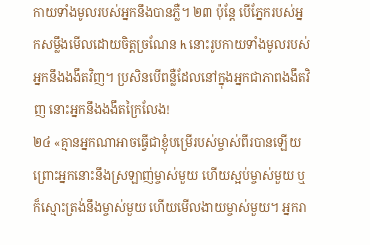កាយទាំងមូលរបស់អ្នកនឹងបានភ្លឺ។ ២៣ ប៉ុន្តែ បើភ្នែករបស់អ្នកសម្លឹងមើលដោយចិត្តច្រណែន h នោះរូបកាយទាំងមូលរបស់អ្នកនឹងងងឹតវិញ។ ប្រសិនបើពន្លឺដែលនៅក្នុងអ្នកជាភាពងងឹតវិញ នោះអ្នកនឹងងងឹតក្រៃលែង!
២៤ «គ្មានអ្នកណាអាចធ្វើជាខ្ញុំបម្រើរបស់ម្ចាស់ពីរបានឡើយ ព្រោះអ្នកនោះនឹងស្រឡាញ់ម្ចាស់មួយ ហើយស្អប់ម្ចាស់មួយ ឬក៏ស្មោះត្រង់នឹងម្ចាស់មួយ ហើយមើលងាយម្ចាស់មួយ។ អ្នករា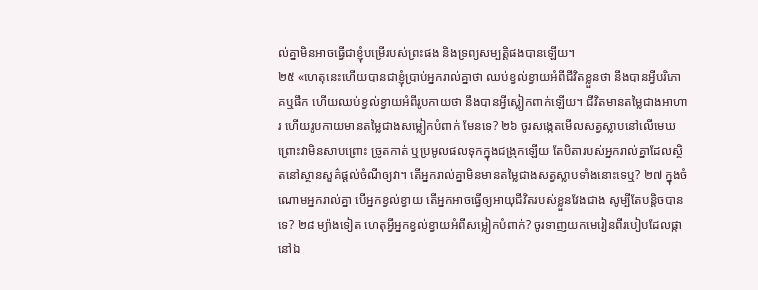ល់គ្នាមិនអាចធ្វើជាខ្ញុំបម្រើរបស់ព្រះផង និងទ្រព្យសម្បត្តិផងបានឡើយ។
២៥ «ហេតុនេះហើយបានជាខ្ញុំប្រាប់អ្នករាល់គ្នាថា ឈប់ខ្វល់ខ្វាយអំពីជីវិតខ្លួនថា នឹងបានអ្វីបរិភោគឬផឹក ហើយឈប់ខ្វល់ខ្វាយអំពីរូបកាយថា នឹងបានអ្វីស្លៀកពាក់ឡើយ។ ជីវិតមានតម្លៃជាងអាហារ ហើយរូបកាយមានតម្លៃជាងសម្លៀកបំពាក់ មែនទេ? ២៦ ចូរសង្កេតមើលសត្វស្លាបនៅលើមេឃ ព្រោះវាមិនសាបព្រោះ ច្រូតកាត់ ឬប្រមូលផលទុកក្នុងជង្រុកឡើយ តែបិតារបស់អ្នករាល់គ្នាដែលស្ថិតនៅស្ថានសួគ៌ផ្ដល់ចំណីឲ្យវា។ តើអ្នករាល់គ្នាមិនមានតម្លៃជាងសត្វស្លាបទាំងនោះទេឬ? ២៧ ក្នុងចំណោមអ្នករាល់គ្នា បើអ្នកខ្វល់ខ្វាយ តើអ្នកអាចធ្វើឲ្យអាយុជីវិតរបស់ខ្លួនវែងជាង សូម្បីតែបន្តិចបានទេ? ២៨ ម្យ៉ាងទៀត ហេតុអ្វីអ្នកខ្វល់ខ្វាយអំពីសម្លៀកបំពាក់? ចូរទាញយកមេរៀនពីរបៀបដែលផ្កានៅឯ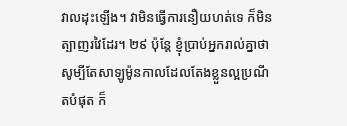វាលដុះឡើង។ វាមិនធ្វើការនឿយហត់ទេ ក៏មិនត្បាញរវៃដែរ។ ២៩ ប៉ុន្តែ ខ្ញុំប្រាប់អ្នករាល់គ្នាថា សូម្បីតែសាឡូម៉ូនកាលដែលតែងខ្លួនល្អប្រណីតបំផុត ក៏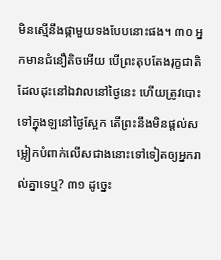មិនស្មើនឹងផ្កាមួយទងបែបនោះផង។ ៣០ អ្នកមានជំនឿតិចអើយ បើព្រះតុបតែងរុក្ខជាតិដែលដុះនៅឯវាលនៅថ្ងៃនេះ ហើយត្រូវបោះទៅក្នុងឡនៅថ្ងៃស្អែក តើព្រះនឹងមិនផ្ដល់សម្លៀកបំពាក់លើសជាងនោះទៅទៀតឲ្យអ្នករាល់គ្នាទេឬ? ៣១ ដូច្នេះ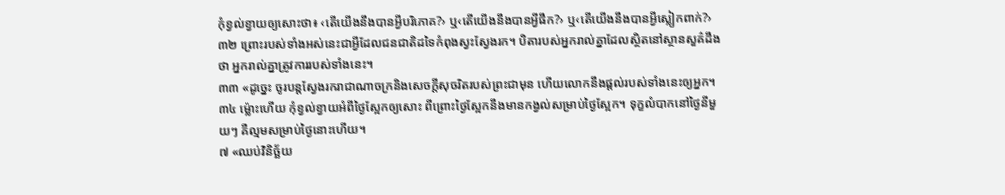កុំខ្វល់ខ្វាយឲ្យសោះថា៖ ‹តើយើងនឹងបានអ្វីបរិភោគ?› ឬ‹តើយើងនឹងបានអ្វីផឹក?› ឬ‹តើយើងនឹងបានអ្វីស្លៀកពាក់?› ៣២ ព្រោះរបស់ទាំងអស់នេះជាអ្វីដែលជនជាតិដទៃកំពុងស្វះស្វែងរក។ បិតារបស់អ្នករាល់គ្នាដែលស្ថិតនៅស្ថានសួគ៌ដឹងថា អ្នករាល់គ្នាត្រូវការរបស់ទាំងនេះ។
៣៣ «ដូច្នេះ ចូរបន្តស្វែងរករាជាណាចក្រនិងសេចក្ដីសុចរិតរបស់ព្រះជាមុន ហើយលោកនឹងផ្ដល់របស់ទាំងនេះឲ្យអ្នក។ ៣៤ ម្ល៉ោះហើយ កុំខ្វល់ខ្វាយអំពីថ្ងៃស្អែកឲ្យសោះ ពីព្រោះថ្ងៃស្អែកនឹងមានកង្វល់សម្រាប់ថ្ងៃស្អែក។ ទុក្ខលំបាកនៅថ្ងៃនីមួយៗ គឺល្មមសម្រាប់ថ្ងៃនោះហើយ។
៧ «ឈប់វិនិច្ឆ័យ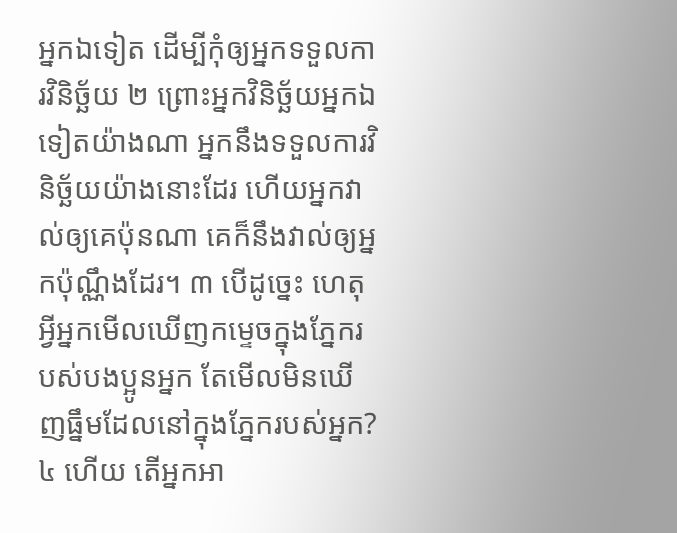អ្នកឯទៀត ដើម្បីកុំឲ្យអ្នកទទួលការវិនិច្ឆ័យ ២ ព្រោះអ្នកវិនិច្ឆ័យអ្នកឯទៀតយ៉ាងណា អ្នកនឹងទទួលការវិនិច្ឆ័យយ៉ាងនោះដែរ ហើយអ្នកវាល់ឲ្យគេប៉ុនណា គេក៏នឹងវាល់ឲ្យអ្នកប៉ុណ្ណឹងដែរ។ ៣ បើដូច្នេះ ហេតុអ្វីអ្នកមើលឃើញកម្ទេចក្នុងភ្នែករបស់បងប្អូនអ្នក តែមើលមិនឃើញធ្នឹមដែលនៅក្នុងភ្នែករបស់អ្នក? ៤ ហើយ តើអ្នកអា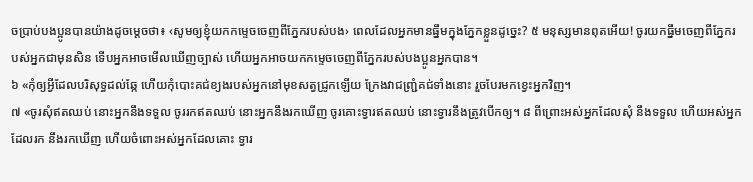ចប្រាប់បងប្អូនបានយ៉ាងដូចម្ដេចថា៖ ‹សូមឲ្យខ្ញុំយកកម្ទេចចេញពីភ្នែករបស់បង› ពេលដែលអ្នកមានធ្នឹមក្នុងភ្នែកខ្លួនដូច្នេះ? ៥ មនុស្សមានពុតអើយ! ចូរយកធ្នឹមចេញពីភ្នែករបស់អ្នកជាមុនសិន ទើបអ្នកអាចមើលឃើញច្បាស់ ហើយអ្នកអាចយកកម្ទេចចេញពីភ្នែករបស់បងប្អូនអ្នកបាន។
៦ «កុំឲ្យអ្វីដែលបរិសុទ្ធដល់ឆ្កែ ហើយកុំបោះគជ់ខ្យងរបស់អ្នកនៅមុខសត្វជ្រូកឡើយ ក្រែងវាជញ្ជ្រំគជ់ទាំងនោះ រួចបែរមកខ្វេះអ្នកវិញ។
៧ «ចូរសុំឥតឈប់ នោះអ្នកនឹងទទួល ចូររកឥតឈប់ នោះអ្នកនឹងរកឃើញ ចូរគោះទ្វារឥតឈប់ នោះទ្វារនឹងត្រូវបើកឲ្យ។ ៨ ពីព្រោះអស់អ្នកដែលសុំ នឹងទទួល ហើយអស់អ្នកដែលរក នឹងរកឃើញ ហើយចំពោះអស់អ្នកដែលគោះ ទ្វារ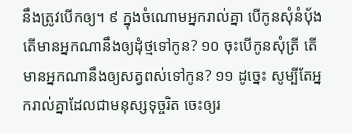នឹងត្រូវបើកឲ្យ។ ៩ ក្នុងចំណោមអ្នករាល់គ្នា បើកូនសុំនំប៉័ង តើមានអ្នកណានឹងឲ្យដុំថ្មទៅកូន? ១០ ចុះបើកូនសុំត្រី តើមានអ្នកណានឹងឲ្យសត្វពស់ទៅកូន? ១១ ដូច្នេះ សូម្បីតែអ្នករាល់គ្នាដែលជាមនុស្សទុច្ចរិត ចេះឲ្យរ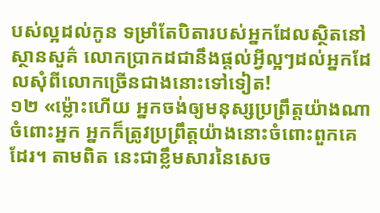បស់ល្អដល់កូន ទម្រាំតែបិតារបស់អ្នកដែលស្ថិតនៅស្ថានសួគ៌ លោកប្រាកដជានឹងផ្ដល់អ្វីល្អៗដល់អ្នកដែលសុំពីលោកច្រើនជាងនោះទៅទៀត!
១២ «ម្ល៉ោះហើយ អ្នកចង់ឲ្យមនុស្សប្រព្រឹត្តយ៉ាងណាចំពោះអ្នក អ្នកក៏ត្រូវប្រព្រឹត្តយ៉ាងនោះចំពោះពួកគេដែរ។ តាមពិត នេះជាខ្លឹមសារនៃសេច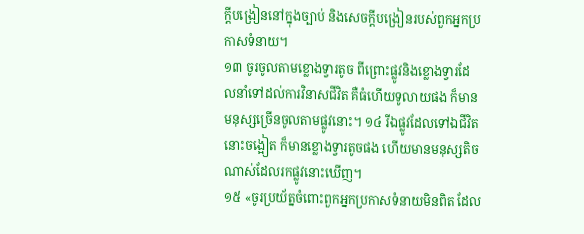ក្ដីបង្រៀននៅក្នុងច្បាប់ និងសេចក្ដីបង្រៀនរបស់ពួកអ្នកប្រកាសទំនាយ។
១៣ ចូរចូលតាមខ្លោងទ្វារតូច ពីព្រោះផ្លូវនិងខ្លោងទ្វារដែលនាំទៅដល់ការវិនាសជីវិត គឺធំហើយទូលាយផង ក៏មានមនុស្សច្រើនចូលតាមផ្លូវនោះ។ ១៤ រីឯផ្លូវដែលទៅឯជីវិត នោះចង្អៀត ក៏មានខ្លោងទ្វារតូចផង ហើយមានមនុស្សតិចណាស់ដែលរកផ្លូវនោះឃើញ។
១៥ «ចូរប្រយ័ត្នចំពោះពួកអ្នកប្រកាសទំនាយមិនពិត ដែល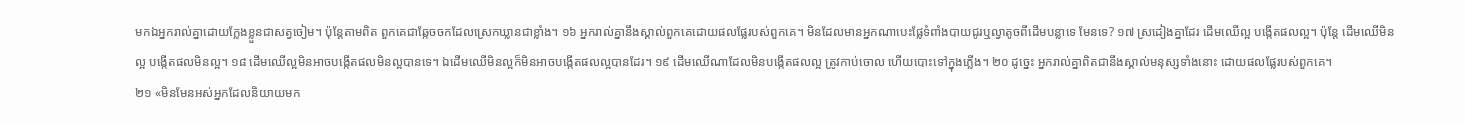មកឯអ្នករាល់គ្នាដោយក្លែងខ្លួនជាសត្វចៀម។ ប៉ុន្តែតាមពិត ពួកគេជាឆ្កែចចកដែលស្រេកឃ្លានជាខ្លាំង។ ១៦ អ្នករាល់គ្នានឹងស្គាល់ពួកគេដោយផលផ្លែរបស់ពួកគេ។ មិនដែលមានអ្នកណាបេះផ្លែទំពាំងបាយជូរឬល្វាតូចពីដើមបន្លាទេ មែនទេ? ១៧ ស្រដៀងគ្នាដែរ ដើមឈើល្អ បង្កើតផលល្អ។ ប៉ុន្តែ ដើមឈើមិនល្អ បង្កើតផលមិនល្អ។ ១៨ ដើមឈើល្អមិនអាចបង្កើតផលមិនល្អបានទេ។ ឯដើមឈើមិនល្អក៏មិនអាចបង្កើតផលល្អបានដែរ។ ១៩ ដើមឈើណាដែលមិនបង្កើតផលល្អ ត្រូវកាប់ចោល ហើយបោះទៅក្នុងភ្លើង។ ២០ ដូច្នេះ អ្នករាល់គ្នាពិតជានឹងស្គាល់មនុស្សទាំងនោះ ដោយផលផ្លែរបស់ពួកគេ។
២១ «មិនមែនអស់អ្នកដែលនិយាយមក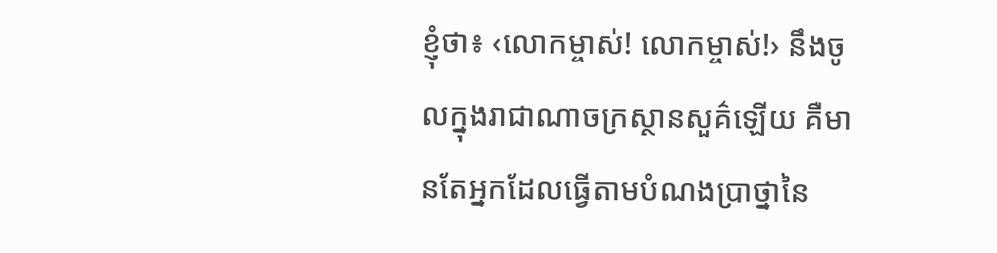ខ្ញុំថា៖ ‹លោកម្ចាស់! លោកម្ចាស់!› នឹងចូលក្នុងរាជាណាចក្រស្ថានសួគ៌ឡើយ គឺមានតែអ្នកដែលធ្វើតាមបំណងប្រាថ្នានៃ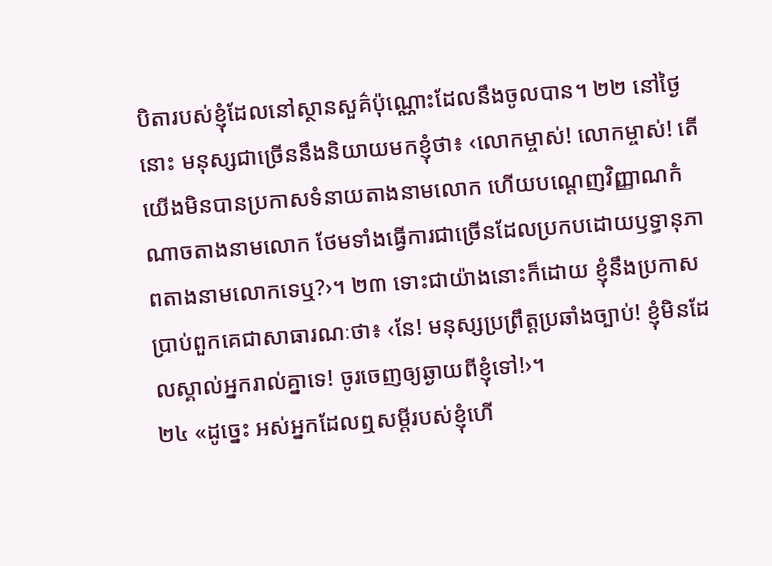បិតារបស់ខ្ញុំដែលនៅស្ថានសួគ៌ប៉ុណ្ណោះដែលនឹងចូលបាន។ ២២ នៅថ្ងៃនោះ មនុស្សជាច្រើននឹងនិយាយមកខ្ញុំថា៖ ‹លោកម្ចាស់! លោកម្ចាស់! តើយើងមិនបានប្រកាសទំនាយតាងនាមលោក ហើយបណ្ដេញវិញ្ញាណកំណាចតាងនាមលោក ថែមទាំងធ្វើការជាច្រើនដែលប្រកបដោយឫទ្ធានុភាពតាងនាមលោកទេឬ?›។ ២៣ ទោះជាយ៉ាងនោះក៏ដោយ ខ្ញុំនឹងប្រកាសប្រាប់ពួកគេជាសាធារណៈថា៖ ‹នែ! មនុស្សប្រព្រឹត្តប្រឆាំងច្បាប់! ខ្ញុំមិនដែលស្គាល់អ្នករាល់គ្នាទេ! ចូរចេញឲ្យឆ្ងាយពីខ្ញុំទៅ!›។
២៤ «ដូច្នេះ អស់អ្នកដែលឮសម្ដីរបស់ខ្ញុំហើ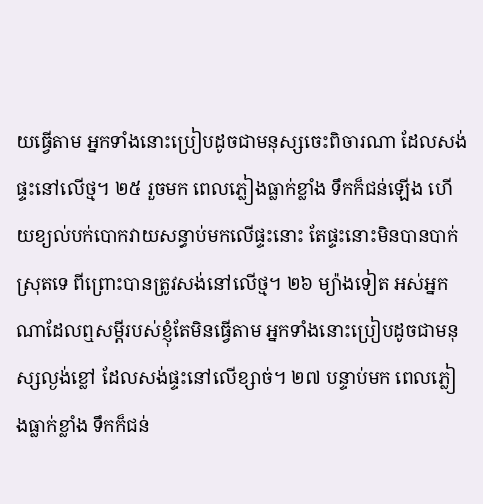យធ្វើតាម អ្នកទាំងនោះប្រៀបដូចជាមនុស្សចេះពិចារណា ដែលសង់ផ្ទះនៅលើថ្ម។ ២៥ រួចមក ពេលភ្លៀងធ្លាក់ខ្លាំង ទឹកក៏ជន់ឡើង ហើយខ្យល់បក់បោកវាយសន្ធាប់មកលើផ្ទះនោះ តែផ្ទះនោះមិនបានបាក់ស្រុតទេ ពីព្រោះបានត្រូវសង់នៅលើថ្ម។ ២៦ ម្យ៉ាងទៀត អស់អ្នកណាដែលឮសម្ដីរបស់ខ្ញុំតែមិនធ្វើតាម អ្នកទាំងនោះប្រៀបដូចជាមនុស្សល្ងង់ខ្លៅ ដែលសង់ផ្ទះនៅលើខ្សាច់។ ២៧ បន្ទាប់មក ពេលភ្លៀងធ្លាក់ខ្លាំង ទឹកក៏ជន់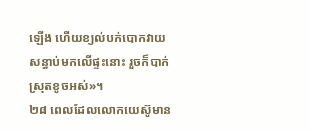ឡើង ហើយខ្យល់បក់បោកវាយសន្ធាប់មកលើផ្ទះនោះ រួចក៏បាក់ស្រុតខូចអស់»។
២៨ ពេលដែលលោកយេស៊ូមាន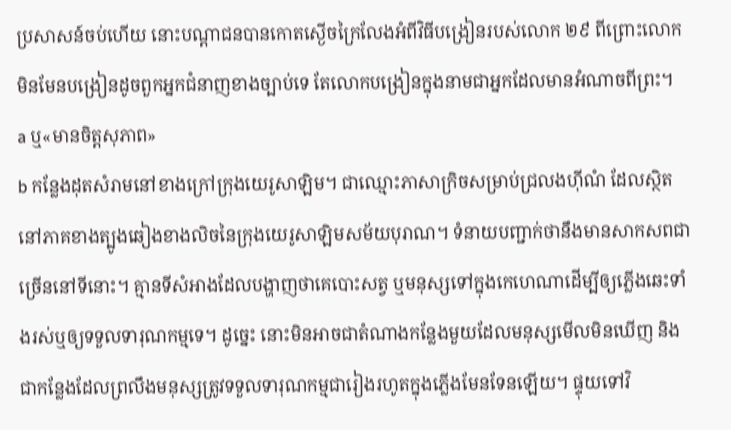ប្រសាសន៍ចប់ហើយ នោះបណ្ដាជនបានកោតស្ងើចក្រៃលែងអំពីវិធីបង្រៀនរបស់លោក ២៩ ពីព្រោះលោកមិនមែនបង្រៀនដូចពួកអ្នកជំនាញខាងច្បាប់ទេ តែលោកបង្រៀនក្នុងនាមជាអ្នកដែលមានអំណាចពីព្រះ។
a ឬ«មានចិត្តសុភាព»
b កន្លែងដុតសំរាមនៅខាងក្រៅក្រុងយេរូសាឡិម។ ជាឈ្មោះភាសាក្រិចសម្រាប់ជ្រលងហ៊ីណំ ដែលស្ថិតនៅភាគខាងត្បូងឆៀងខាងលិចនៃក្រុងយេរូសាឡិមសម័យបុរាណ។ ទំនាយបញ្ជាក់ថានឹងមានសាកសពជាច្រើននៅទីនោះ។ គ្មានទីសំអាងដែលបង្ហាញថាគេបោះសត្វ ឬមនុស្សទៅក្នុងកេហេណាដើម្បីឲ្យភ្លើងឆេះទាំងរស់ឬឲ្យទទួលទារុណកម្មទេ។ ដូច្នេះ នោះមិនអាចជាតំណាងកន្លែងមួយដែលមនុស្សមើលមិនឃើញ និងជាកន្លែងដែលព្រលឹងមនុស្សត្រូវទទួលទារុណកម្មជារៀងរហូតក្នុងភ្លើងមែនទែនឡើយ។ ផ្ទុយទៅវិ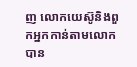ញ លោកយេស៊ូនិងពួកអ្នកកាន់តាមលោកបាន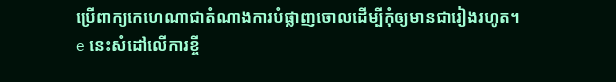ប្រើពាក្យកេហេណាជាតំណាងការបំផ្លាញចោលដើម្បីកុំឲ្យមានជារៀងរហូត។
e នេះសំដៅលើការខ្ចី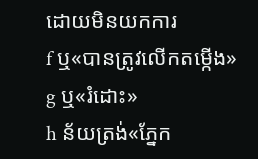ដោយមិនយកការ
f ឬ«បានត្រូវលើកតម្កើង»
g ឬ«រំដោះ»
h ន័យត្រង់«ភ្នែក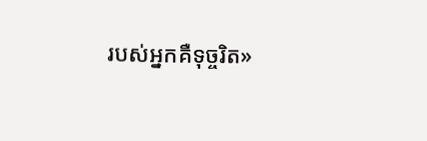របស់អ្នកគឺទុច្ចរិត»